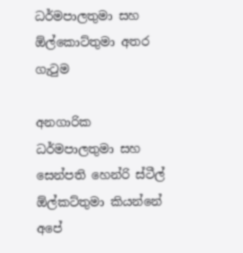ධර්මපාලතුමා සහ ඕල්කොට්තුමා අතර ගැටුම

අනගාරික ධර්මපාලතුමා සහ සෙන්පති හෙන්රි ස්ටීල් ඕල්කට්තුමා කියන්නේ අපේ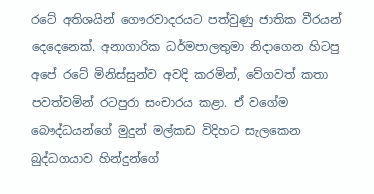රටේ අතිශයින් ගෞරවාදරයට පත්වුණු ජාතික වීරයන් දෙදෙනෙක්. අනාගාරික ධර්මපාලතුමා නිදාගෙන හිටපු අපේ රටේ මිනිස්සුන්ව අවදි කරමින්, වේගවත් කතා පවත්වමින් රටපුරා සංචාරය කළා. ඒ වගේම බෞද්ධයන්ගේ මුදුන් මල්කඩ විදිහට සැලකෙන බුද්ධගයාව හින්දුන්ගේ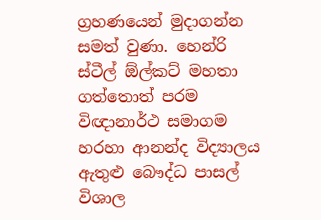ග්‍රහණයෙන් මුදාගන්න සමත් වුණා. හෙන්රි ස්ටීල් ඕල්කට් මහතා ගත්තොත් පරම විඥානාර්ථ සමාගම හරහා ආනන්ද විද්‍යාලය ඇතුළු බෞද්ධ පාසල් විශාල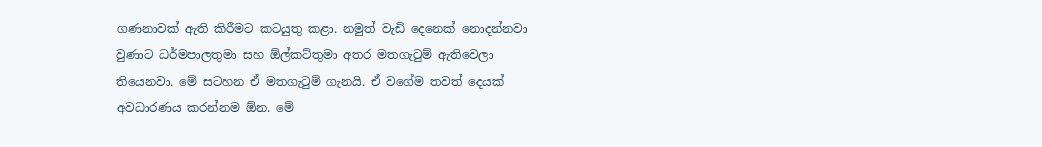ගණනාවක් ඇති කිරීමට කටයුතු කළා. නමුත් වැඩි දෙනෙක් නොදන්නවා වුණාට ධර්මපාලතුමා සහ ඕල්කට්තුමා අතර මතගැටුම් ඇතිවෙලා තියෙනවා. මේ සටහන ඒ මතගැටුම් ගැනයි. ඒ වගේම තවත් දෙයක් අවධාරණය කරන්නම ඕන. මේ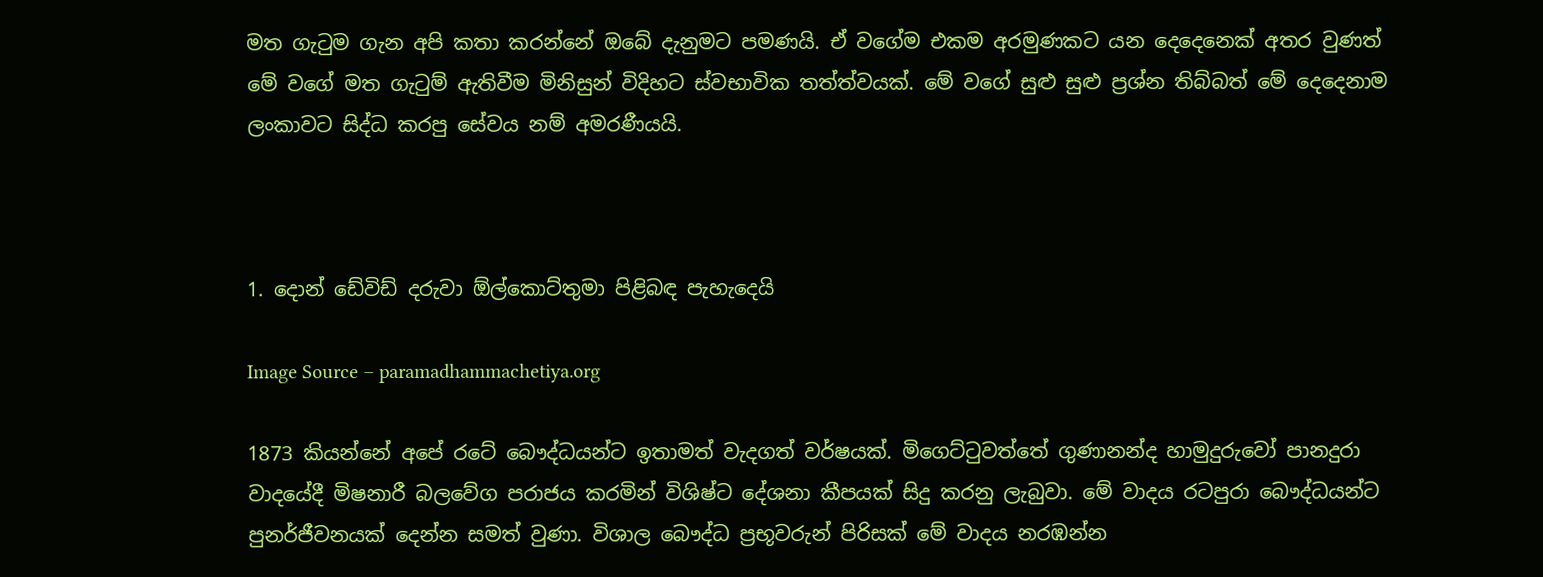මත ගැටුම ගැන අපි කතා කරන්නේ ඔබේ දැනුමට පමණයි. ඒ වගේම එකම අරමුණකට යන දෙදෙනෙක් අතර වුණත් මේ වගේ මත ගැටුම් ඇතිවීම මිනිසුන් විදිහට ස්වභාවික තත්ත්වයක්. මේ වගේ සුළු සුළු ප්‍රශ්න තිබ්බත් මේ දෙදෙනාම ලංකාවට සිද්ධ කරපු සේවය නම් අමරණීයයි.



1. දොන් ඩේවිඩ් දරුවා ඕල්කොට්තුමා පිළිබඳ පැහැදෙයි

Image Source – paramadhammachetiya.org

1873 කියන්නේ අපේ රටේ බෞද්ධයන්ට ඉතාමත් වැදගත් වර්ෂයක්. මිගෙට්ටුවත්තේ ගුණානන්ද හාමුදුරුවෝ පානදුරා වාදයේදී මිෂනාරී බලවේග පරාජය කරමින් විශිෂ්ට දේශනා කීපයක් සිදු කරනු ලැබුවා. මේ වාදය රටපුරා බෞද්ධයන්ට පුනර්ජීවනයක් දෙන්න සමත් වුණා. විශාල බෞද්ධ ප්‍රභූවරුන් පිරිසක් මේ වාදය නරඹන්න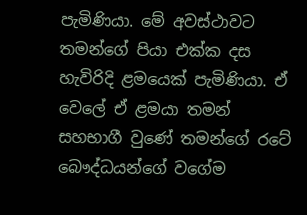පැමිණියා. මේ අවස්‍ථාවට තමන්ගේ පියා එක්ක දස හැවිරිදි ළමයෙක් පැමිණියා. ඒ වෙලේ ඒ ළමයා තමන් සහභාගී වුණේ තමන්ගේ රටේ බෞද්ධයන්ගේ වගේම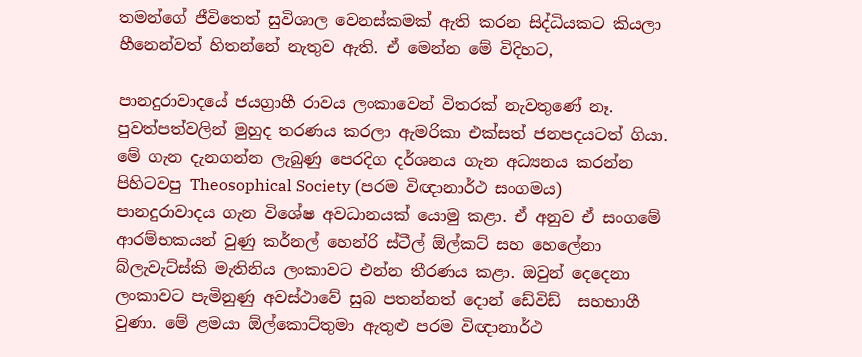තමන්ගේ ජීවිතෙත් සුවිශාල වෙනස්කමක් ඇති කරන සිද්ධියකට කියලා හීනෙන්වත් හිතන්නේ නැතුව ඇති. ඒ මෙන්න මේ විදිහට,

පානදුරාවාදයේ ජයග්‍රාහී රාවය ලංකාවෙන් විතරක් නැවතුණේ නෑ. පුවත්පත්වලින් මුහුද තරණය කරලා ඇමරිකා එක්සත් ජනපදයටත් ගියා. මේ ගැන දැනගන්න ලැබුණු පෙරදිග දර්ශනය ගැන අධ්‍යනය කරන්න පිහිටවපු Theosophical Society (පරම විඥානාර්ථ සංගමය) පානදුරාවාදය ගැන විශේෂ අවධානයක් යොමු කළා. ඒ අනුව ඒ සංගමේ ආරම්භකයන් වුණු කර්නල් හෙන්රි ස්ටීල් ඕල්කට් සහ හෙලේනා බ්ලැවැට්ස්කි මැතිනිය ලංකාවට එන්න තීරණය කළා. ඔවුන් දෙදෙනා ලංකාවට පැමිනුණු අවස්ථාවේ සුබ පතන්නත් දොන් ඩේවිඩ්  සහභාගී වුණා. මේ ළමයා ඕල්කොට්තුමා ඇතුළු පරම විඥානාර්ථ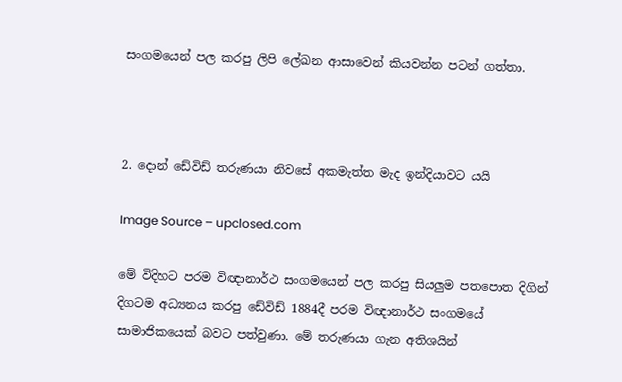සංගමයෙන් පල කරපු ලිපි ලේඛන ආසාවෙන් කියවන්න පටන් ගත්තා.



2. දොන් ඩේවිඩ් තරුණයා නිවසේ අකමැත්ත මැද ඉන්දියාවට යයි

Image Source – upclosed.com

මේ විදිහට පරම විඥානාර්ථ සංගමයෙන් පල කරපු සියලුම පතපොත දිගින් දිගටම අධ්‍යනය කරපු ඩේවිඩ් 1884දී පරම විඥානාර්ථ සංගමයේ සාමාජිකයෙක් බවට පත්වුණා. මේ තරුණයා ගැන අතිශයින්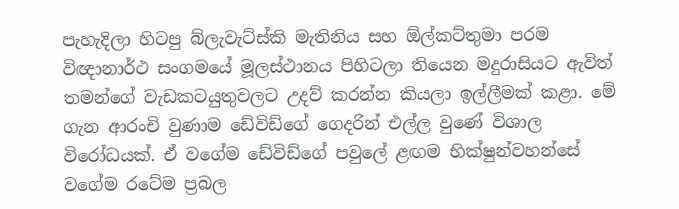පැහැදිලා හිටපු බ්ලැවැට්ස්කි මැතිනිය සහ ඕල්කට්තුමා පරම විඥානාර්ථ සංගමයේ මූලස්ථානය පිහිටලා තියෙන මදුරාසියට ඇවිත් තමන්ගේ වැඩකටයුතුවලට උදව් කරන්න කියලා ඉල්ලීමක් කළා. මේ ගැන ආරංචි වුණාම ඩේවිඩ්ගේ ගෙදරින් එල්ල වුණේ විශාල විරෝධයක්. ඒ වගේම ඩේවිඩ්ගේ පවුලේ ළඟම භික්ෂුන්වහන්සේ වගේම රටේම ප්‍රබල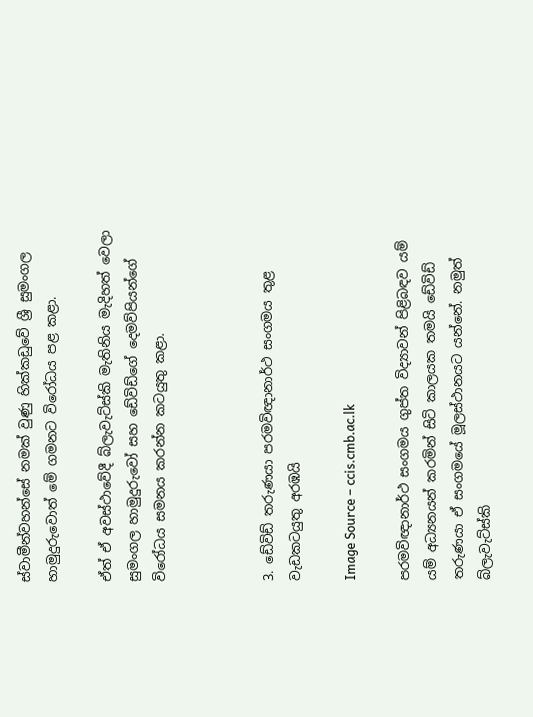ස්වාමීන්වහන්සේ නමක් වුණු හික්කඩුවේ ශ්‍රී සුමංගල හාමුදුරුවොත් මේ ගමනට විරෝධය පළ කළා.

ඒත් ඒ අවස්ථාවේදී බ්ලැවැට්ස්කි මැතිනිය මැදිහත් වෙලා සුමංගල හාමුදුරුවෝ සහ ඩේවිඩ්ගේ දෙමව්පියන්ගේ විරෝධය සමනය කරන්න කටයුතු කළා.



3. ඩේවිඩ් තරුණයා පරමවිඥානාර්ථ සංගමය තුළ වැඩකටයුතු අරඹයි

Image Source – ccis.cmb.ac.lk

පරමවිඥානාර්ථ සංගමය ගුප්ත විද්‍යාවන් පිළිබඳව යම් යම් අධ්‍යනයන් කරමින් සිටි කාලයක තමයි ඩේවිඩ් තරුණයා ඒ සංගමයේ මූලස්ථානයට යන්නේ. නමුත් බ්ලැවැට්ස්කි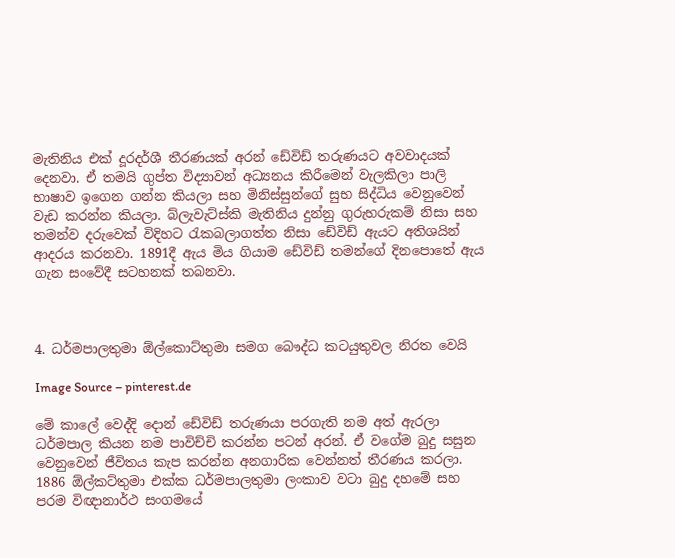මැතිනිය එක් දූරදර්ශී තීරණයක් අරන් ඩේවිඩ් තරුණයට අවවාදයක් දෙනවා. ඒ තමයි ගුප්ත විද්‍යාවන් අධ්‍යනය කිරීමෙන් වැලකිලා පාලි භාෂාව ඉගෙන ගන්න කියලා සහ මිනිස්සුන්ගේ සුභ සිද්ධිය වෙනුවෙන් වැඩ කරන්න කියලා. බ්ලැවැට්ස්කි මැතිනිය දුන්නු ගුරුහරුකම් නිසා සහ තමන්ව දරුවෙක් විදිහට රැකබලාගත්ත නිසා ඩේවිඩ් ඇයට අතිශයින් ආදරය කරනවා. 1891දී ඇය මිය ගියාම ඩේවිඩ් තමන්ගේ දිනපොතේ ඇය ගැන සංවේදී සටහනක් තබනවා.



4. ධර්මපාලතුමා ඕල්කොට්තුමා සමග බෞද්ධ කටයුතුවල නිරත වෙයි

Image Source – pinterest.de

මේ කාලේ වෙද්දි දොන් ඩේවිඩ් තරුණයා පරගැති නම අත් ඇරලා ධර්මපාල කියන නම පාවිච්චි කරන්න පටන් අරන්. ඒ වගේම බුදු සසුන වෙනුවෙන් ජීවිතය කැප කරන්න අනගාරික වෙන්නත් තීරණය කරලා. 1886 ඕල්කට්තුමා එක්ක ධර්මපාලතුමා ලංකාව වටා බුදු දහමේ සහ පරම විඥානාර්ථ සංගමයේ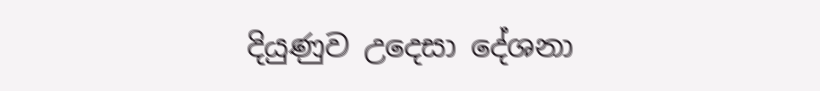දියුණුව උදෙසා දේශනා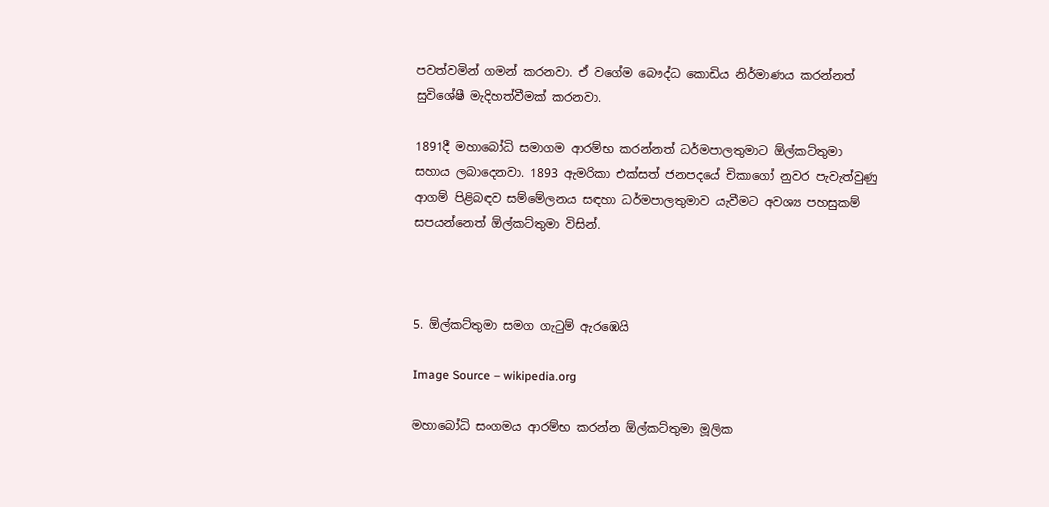පවත්වමින් ගමන් කරනවා. ඒ වගේම බෞද්ධ කොඩිය නිර්මාණය කරන්නත් සුවිශේෂී මැදිහත්වීමක් කරනවා.

1891දී මහාබෝධි සමාගම ආරම්භ කරන්නත් ධර්මපාලතුමාට ඕල්කට්තුමා සහාය ලබාදෙනවා. 1893 ඇමරිකා එක්සත් ජනපදයේ චිකාගෝ නුවර පැවැත්වුණු ආගම් පිළිබඳව සම්මේලනය සඳහා ධර්මපාලතුමාව යැවීමට අවශ්‍ය පහසුකම් සපයන්නෙත් ඕල්කට්තුමා විසින්.



5. ඕල්කට්තුමා සමග ගැටුම් ඇරඹෙයි

Image Source – wikipedia.org

මහාබෝධි සංගමය ආරම්භ කරන්න ඕල්කට්තුමා මූලික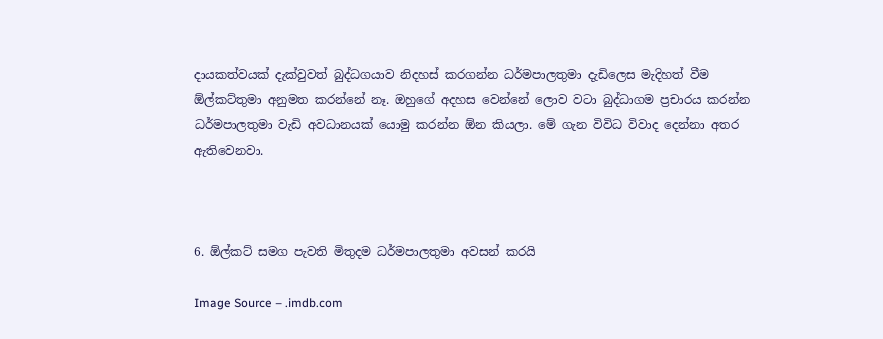දායකත්වයක් දැක්වුවත් බුද්ධගයාව නිදහස් කරගන්න ධර්මපාලතුමා දැඩිලෙස මැදිහත් වීම ඕල්කට්තුමා අනුමත කරන්නේ නෑ. ඔහුගේ අදහස වෙන්නේ ලොව වටා බුද්ධාගම ප්‍රචාරය කරන්න ධර්මපාලතුමා වැඩි අවධානයක් යොමු කරන්න ඕන කියලා. මේ ගැන විවිධ විවාද දෙන්නා අතර ඇතිවෙනවා.



6. ඕල්කට් සමග පැවති මිතුදම ධර්මපාලතුමා අවසන් කරයි

Image Source – .imdb.com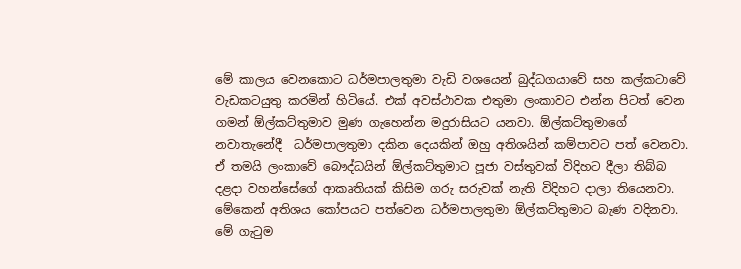මේ කාලය වෙනකොට ධර්මපාලතුමා වැඩි වශයෙන් බුද්ධගයාවේ සහ කල්කටාවේ වැඩකටයුතු කරමින් හිටියේ. එක් අවස්ථාවක එතුමා ලංකාවට එන්න පිටත් වෙන ගමන් ඕල්කට්තුමාව මුණ ගැහෙන්න මදුරාසියට යනවා. ඕල්කට්තුමාගේ නවාතැනේදී  ධර්මපාලතුමා දකින දෙයකින් ඔහු අතිශයින් කම්පාවට පත් වෙනවා. ඒ තමයි ලංකාවේ බෞද්ධයින් ඕල්කට්තුමාට පූජා වස්තුවක් විදිහට දීලා තිබ්බ දළදා වහන්සේගේ ආකෘතියක් කිසිම ගරු සරුවක් නැති විදිහට දාලා තියෙනවා. මේකෙන් අතිශය කෝපයට පත්වෙන ධර්මපාලතුමා ඕල්කට්තුමාට බැණ වදිනවා. මේ ගැටුම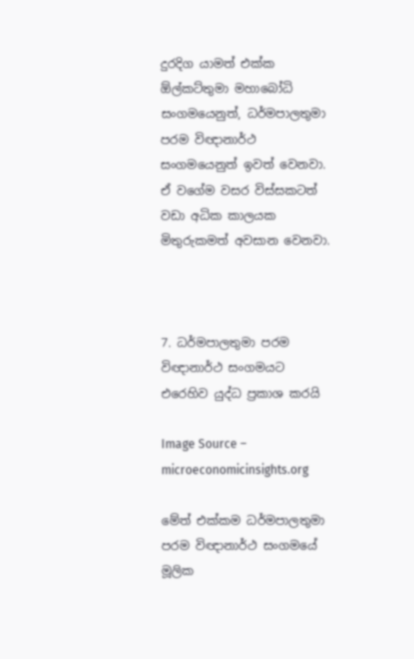දුරදිග යාමත් එක්ක ඕල්කට්තුමා මහාබෝධි සංගමයෙනුත්, ධර්මපාලතුමා පරම විඥානාර්ථ සංගමයෙනුත් ඉවත් වෙනවා. ඒ වගේම වසර විස්සකටත් වඩා අධික කාලයක මිතුරුකමත් අවසාන වෙනවා.



7. ධර්මපාලතුමා පරම විඥානාර්ථ සංගමයට එරෙහිව යුද්ධ ප්‍රකාශ කරයි

Image Source – microeconomicinsights.org

මේත් එක්කම ධර්මපාලතුමා පරම විඥානාර්ථ සංගමයේ මූලික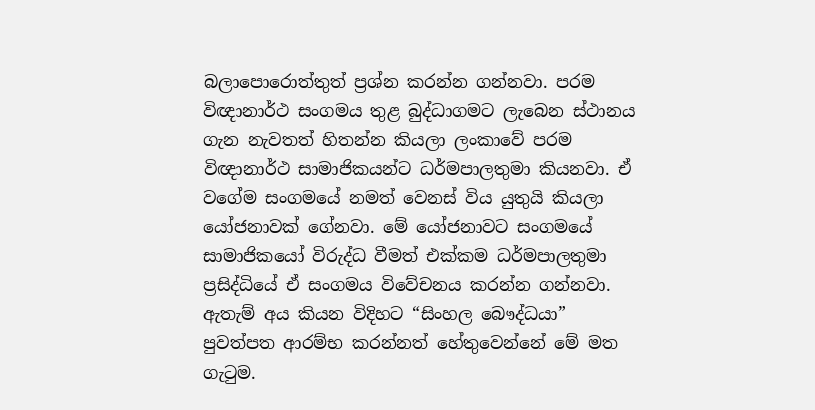බලාපොරොත්තුත් ප්‍රශ්න කරන්න ගන්නවා. පරම විඥානාර්ථ සංගමය තුළ බුද්ධාගමට ලැබෙන ස්ථානය ගැන නැවතත් හිතන්න කියලා ලංකාවේ පරම විඥානාර්ථ සාමාජිකයන්ට ධර්මපාලතුමා කියනවා. ඒ වගේම සංගමයේ නමත් වෙනස් විය යුතුයි කියලා යෝජනාවක් ගේනවා. මේ යෝජනාවට සංගමයේ සාමාජිකයෝ විරුද්ධ වීමත් එක්කම ධර්මපාලතුමා ප්‍රසිද්ධියේ ඒ සංගමය විවේචනය කරන්න ගන්නවා. ඇතැම් අය කියන විදිහට “සිංහල බෞද්ධයා” පුවත්පත ආරම්භ කරන්නත් හේතුවෙන්නේ මේ මත ගැටුම.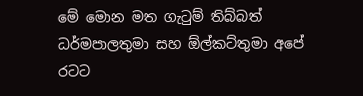මේ මොන මත ගැටුම් තිබ්බත් ධර්මපාලතුමා සහ ඕල්කට්තුමා අපේ රටට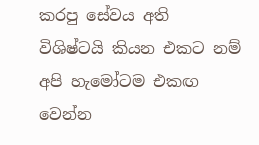කරපු සේවය අති විශිෂ්ටයි කියන එකට නම් අපි හැමෝටම එකඟ වෙන්න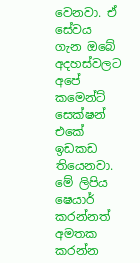වෙනවා. ඒ සේවය ගැන ඔබේ අදහස්වලට අපේ කමෙන්ට් සෙක්ෂන් එකේ ඉඩකඩ තියෙනවා. මේ ලිපිය ෂෙයාර් කරන්නත් අමතක කරන්න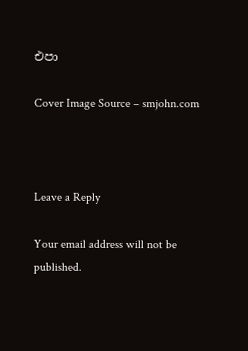එපා

Cover Image Source – smjohn.com



Leave a Reply

Your email address will not be published.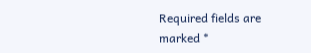Required fields are marked *